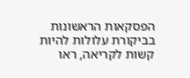הפסקאות הראשונות בביקורת עלולות להיות קשות לקריאה, ראו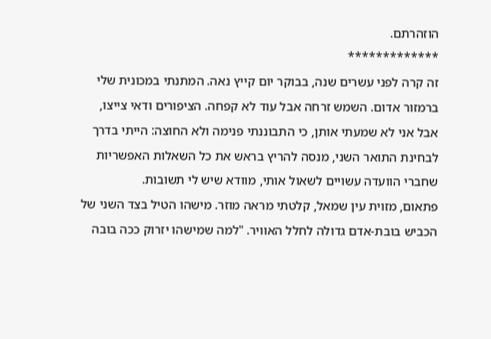הוזהרתם.
*************
זה קרה לפני עשרים שנה, בבוקר יום קייץ נאה. המתנתי במכונית שלי ברמזור אדום. השמש זרחה אבל עוד לא קפחה. הציפורים ודאי צייצו, אבל אני לא שמעתי אותן, כי התבוננתי פנימה ולא החוצה: הייתי בדרך לבחינת התואר השני, מנסה להריץ בראש את כל השאלות האפשריות שחברי הוועדה עשויים לשאול אותי, מוודא שיש לי תשובות.
פתאום, מזוית עין שמאל, קלטתי מראה מוזר. מישהו הטיל בצד השני של הכביש בובת-אדם גדולה לחלל האוויר. "למה שמישהו יזרוק ככה בובה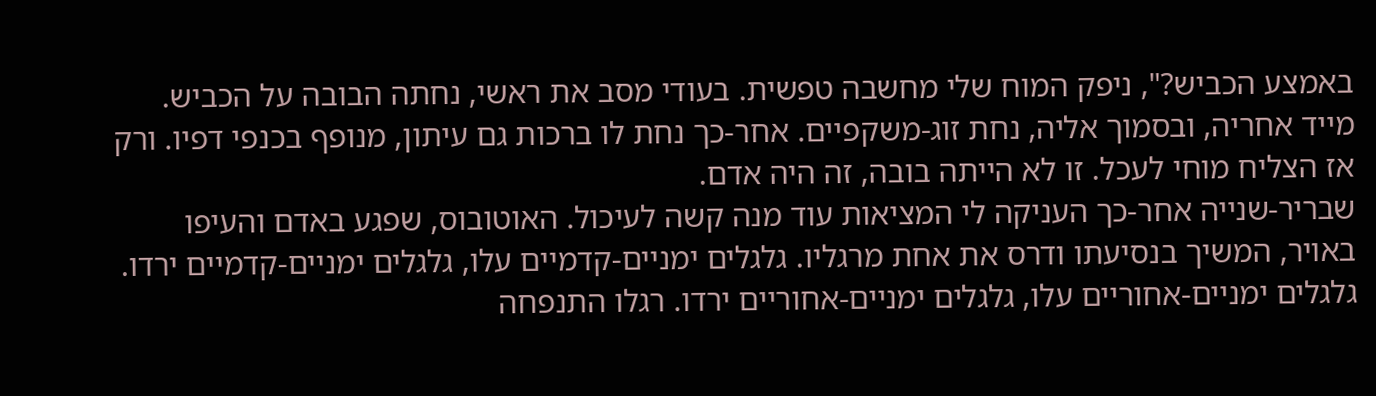באמצע הכביש?", ניפק המוח שלי מחשבה טפשית. בעודי מסב את ראשי, נחתה הבובה על הכביש. מייד אחריה, ובסמוך אליה, נחת זוג-משקפיים. אחר-כך נחת לו ברכות גם עיתון, מנופף בכנפי דפיו. ורק אז הצליח מוחי לעכל. זו לא הייתה בובה, זה היה אדם.
שבריר-שנייה אחר-כך העניקה לי המציאות עוד מנה קשה לעיכול. האוטובוס, שפגע באדם והעיפו באויר, המשיך בנסיעתו ודרס את אחת מרגליו. גלגלים ימניים-קדמיים עלו, גלגלים ימניים-קדמיים ירדו. גלגלים ימניים-אחוריים עלו, גלגלים ימניים-אחוריים ירדו. רגלו התנפחה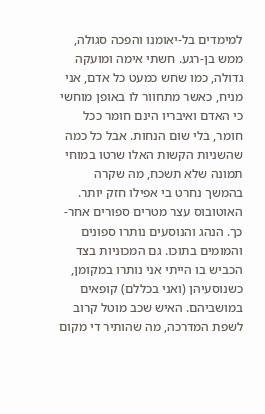למימדים בל-יאומנו והפכה סגולה, ממש בן-רגע. חשתי אימה ומועקה גדולה, כמו שחש כמעט כל אדם, אני מניח, כאשר מתחוור לו באופן מוחשי כי האדם ואיבריו הינם חומר ככל חומר, בלי שום הנחות. אבל כל כמה שהשניות הקשות האלו שרטו במוחי תמונה שלא תשכח, מה שקרה בהמשך נחרט בי אפילו חזק יותר.
האוטובוס עצר מטרים ספורים אחר-כך. הנהג והנוסעים נותרו ספונים והמומים בתוכו. גם המכוניות בצד הכביש בו הייתי אני נותרו במקומן, כשנוסעיהן (ואני בכללם) קופאים במושביהם. האיש שכב מוטל קרוב לשפת המדרכה, מה שהותיר די מקום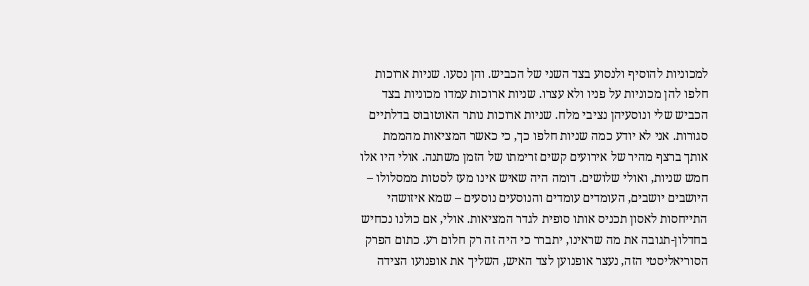למכוניות להוסיף ולנסוע בצד השני של הכביש. והן נסעו. שניות ארוכות חלפו להן מכוניות על פניו ולא עצרו. שניות ארוכות עמדו מכוניות בצד הכביש שלי ונוסעיהן נציבי מלח. שניות ארוכות נותר האוטובוס בדלתיים סגורות. אני לא יודע כמה שניות חלפו כך, כי כאשר המציאות מהממת אותך ברצף מהיר של אירועים קשים זרימתו של הזמן משתנה. אולי היו אלו חמש שניות, ואולי שלושים. דומה היה שאיש אינו מעז לסטות ממסלולו – היושבים יושבים, העומדים עומדים והנוסעים נוסעים – שמא איזושהי התייחסות לאסון תכניס אותו סופית לגדר המציאות. אולי, אם כולנו נכחיש בחדלון-תגובה את מה שראינו, יתברר כי היה זה רק חלום רע. כתום הפרק הסוריאליסטי הזה, נעצר אופנוען לצד האיש, השליך את אופנועו הצידה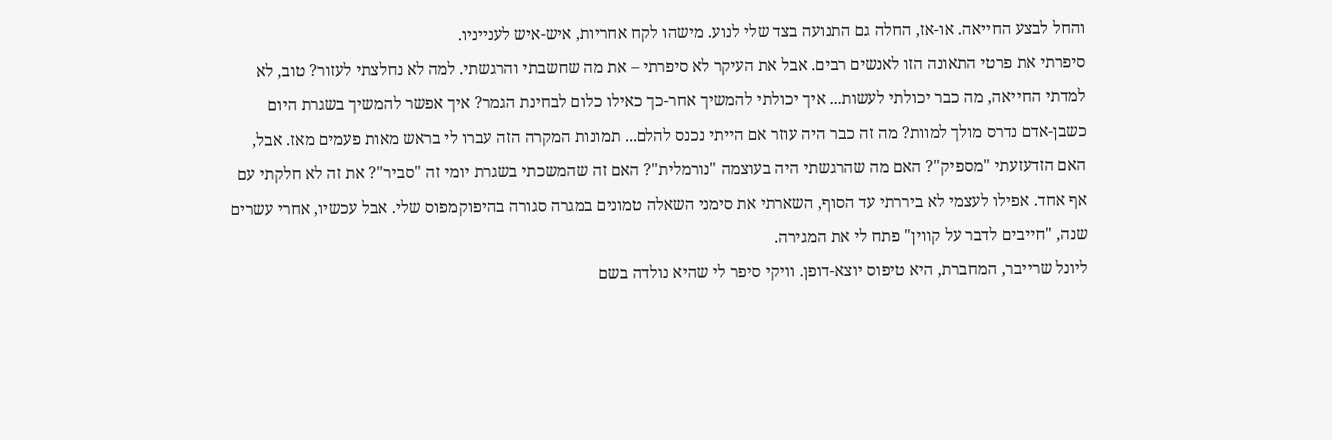והחל לבצע החייאה. או-אז, החלה גם התנועה בצד שלי לנוע. מישהו לקח אחריות, איש-איש לענייניו.
סיפרתי את פרטי התאונה הזו לאנשים רבים. אבל את העיקר לא סיפרתי – את מה שחשבתי והרגשתי. למה לא נחלצתי לעזור? טוב, לא למדתי החייאה, מה כבר יכולתי לעשות... איך יכולתי להמשיך אחר-כך כאילו כלום לבחינת הגמר? איך אפשר להמשיך בשגרת היום כשבן-אדם נדרס מולך למוות? מה זה כבר היה עוזר אם הייתי נכנס להלם... תמונות המקרה הזה עברו לי בראש מאות פעמים מאז. אבל, האם הזדעזעתי "מספיק"? האם מה שהרגשתי היה בעוצמה "נורמלית"? האם זה שהמשכתי בשגרת יומי זה "סביר"? את זה לא חלקתי עם אף אחד. אפילו לעצמי לא ביררתי עד הסוף, השארתי את סימני השאלה טמונים במגרה סגורה בהיפוקמפוס שלי. אבל עכשיו, אחרי עשרים שנה, "חייבים לדבר על קווין" פתח לי את המגירה.
ליונל שרייבר, המחברת, היא טיפוס יוצא-דופן. וויקי סיפר לי שהיא נולדה בשם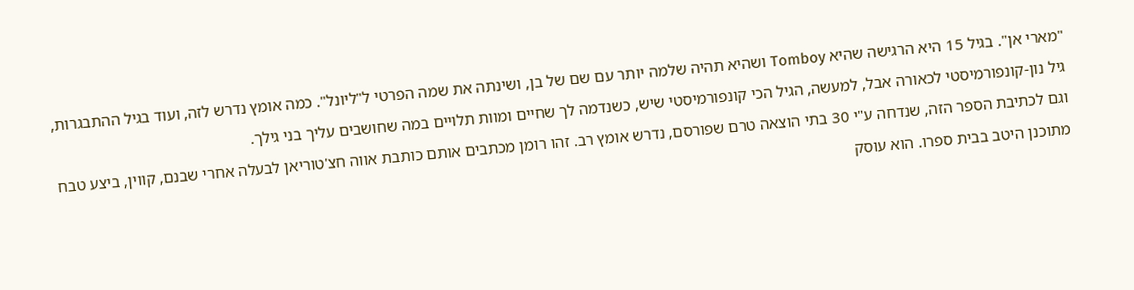"מארי אן". בגיל 15 היא הרגישה שהיא Tomboy ושהיא תהיה שלמה יותר עם שם של בן, ושינתה את שמה הפרטי ל"ליונל". כמה אומץ נדרש לזה, ועוד בגיל ההתבגרות, גיל נון-קונפורמיסטי לכאורה אבל, למעשה, הגיל הכי קונפורמיסטי שיש, כשנדמה לך שחיים ומוות תלויים במה שחושבים עליך בני גילך.
וגם לכתיבת הספר הזה, שנדחה ע"י 30 בתי הוצאה טרם שפורסם, נדרש אומץ רב. זהו רומן מכתבים אותם כותבת אווה חצ'טוריאן לבעלה אחרי שבנם, קווין, ביצע טבח מתוכנן היטב בבית ספרו. הוא עוסק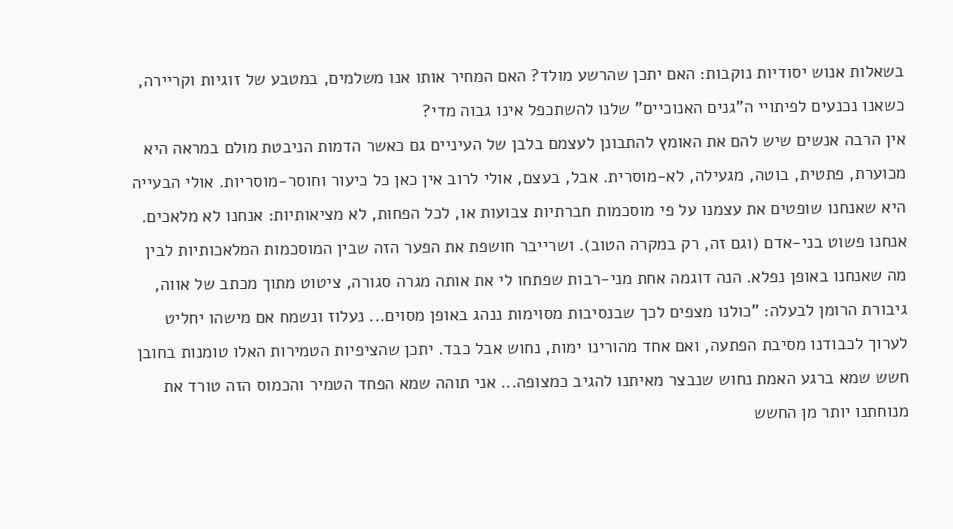בשאלות אנוש יסודיות נוקבות: האם יתכן שהרשע מולד? האם המחיר אותו אנו משלמים, במטבע של זוגיות וקריירה, כשאנו נכנעים לפיתויי ה"גנים האנוכיים" שלנו להשתכפל אינו גבוה מדי?
אין הרבה אנשים שיש להם את האומץ להתבונן לעצמם בלבן של העיניים גם כאשר הדמות הניבטת מולם במראה היא מכוערת, פתטית, בוטה, מגעילה, לא-מוסרית. אבל, בעצם, אולי לרוב אין כאן כל כיעור וחוסר-מוסריות. אולי הבעייה היא שאנחנו שופטים את עצמנו על פי מוסכמות חברתיות צבועות או, לכל הפחות, לא מציאותיות: אנחנו לא מלאכים. אנחנו פשוט בני-אדם (וגם זה, רק במקרה הטוב). ושרייבר חושפת את הפער הזה שבין המוסכמות המלאכותיות לבין מה שאנחנו באופן נפלא. הנה דוגמה אחת מני-רבות שפתחו לי את אותה מגרה סגורה, ציטוט מתוך מכתב של אווה, גיבורת הרומן לבעלה: "כולנו מצפים לכך שבנסיבות מסוימות ננהג באופן מסוים... נעלוז ונשמח אם מישהו יחליט לערוך לכבודנו מסיבת הפתעה, ואם אחד מהורינו ימות, נחוש אבל כבד. יתכן שהציפיות הטמירות האלו טומנות בחובן חשש שמא ברגע האמת נחוש שנבצר מאיתנו להגיב כמצופה... אני תוהה שמא הפחד הטמיר והכמוס הזה טורד את מנוחתנו יותר מן החשש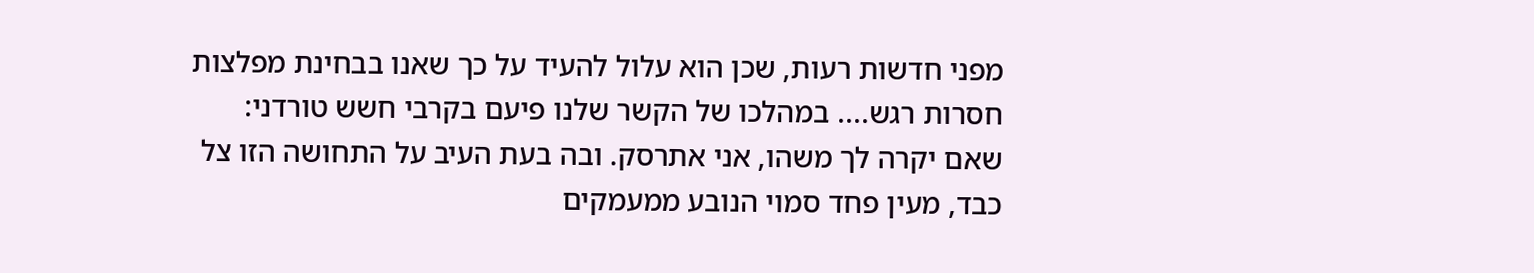מפני חדשות רעות, שכן הוא עלול להעיד על כך שאנו בבחינת מפלצות חסרות רגש.... במהלכו של הקשר שלנו פיעם בקרבי חשש טורדני: שאם יקרה לך משהו, אני אתרסק. ובה בעת העיב על התחושה הזו צל כבד, מעין פחד סמוי הנובע ממעמקים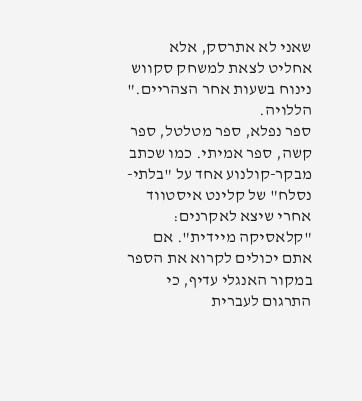שאני לא אתרסק, אלא אחליט לצאת למשחק סקווש נינוח בשעות אחר הצהריים." הללויה.
ספר נפלא, ספר מטלטל, ספר קשה, ספר אמיתי. כמו שכתב מבקר-קולנוע אחד על "בלתי-נסלח" של קלינט איסטווד אחרי שיצא לאקרנים: "קלאסיקה מיידית". אם אתם יכולים לקרוא את הספר במקור האנגלי עדיף, כי התרגום לעברית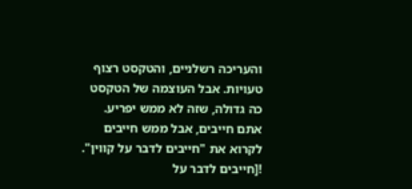והעריכה רשלניים, והטקסט רצוף טעויות. אבל העוצמה של הטקסט כה גדולה, שזה לא ממש יפריע. אתם חייבים, אבל ממש חייבים לקרוא את "חייבים לדבר על קווין".
![חייבים לדבר על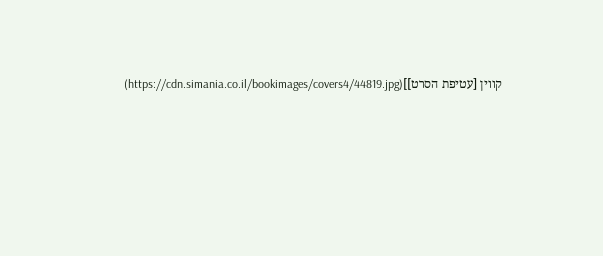קווין [עטיפת הסרט]](https://cdn.simania.co.il/bookimages/covers4/44819.jpg)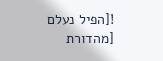![הפיל נעלם [מהדורת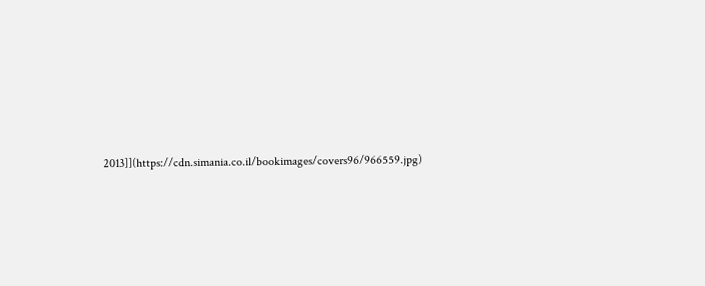2013]](https://cdn.simania.co.il/bookimages/covers96/966559.jpg)